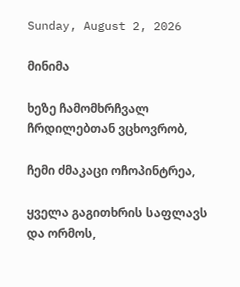Sunday, August 2, 2026

მინიმა

ხეზე ჩამომხრჩვალ ჩრდილებთან ვცხოვრობ,

ჩემი ძმაკაცი ოჩოპინტრეა,

ყველა გაგითხრის საფლავს და ორმოს,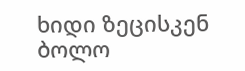ხიდი ზეცისკენ ბოლო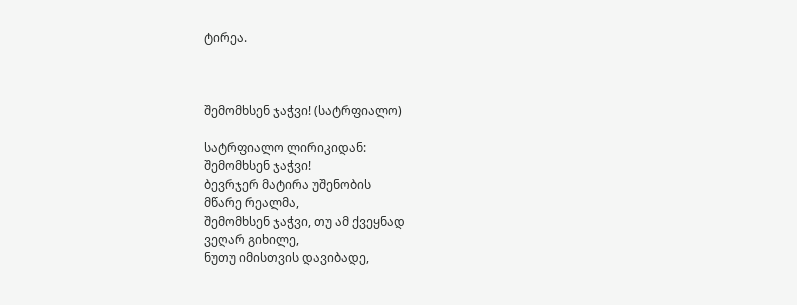ტირეა.



შემომხსენ ჯაჭვი! (სატრფიალო)

სატრფიალო ლირიკიდან:
შემომხსენ ჯაჭვი!
ბევრჯერ მატირა უშენობის
მწარე რეალმა,
შემომხსენ ჯაჭვი, თუ ამ ქვეყნად
ვეღარ გიხილე,
ნუთუ იმისთვის დავიბადე,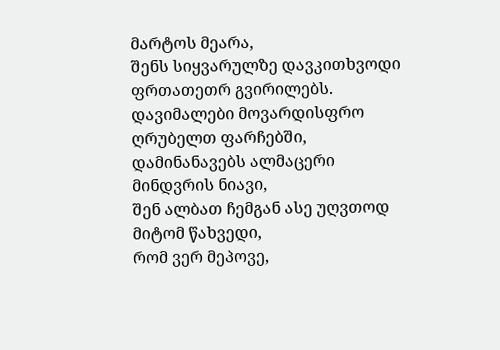მარტოს მეარა,
შენს სიყვარულზე დავკითხვოდი
ფრთათეთრ გვირილებს.
დავიმალები მოვარდისფრო
ღრუბელთ ფარჩებში,
დამინანავებს ალმაცერი
მინდვრის ნიავი,
შენ ალბათ ჩემგან ასე უღვთოდ
მიტომ წახვედი,
რომ ვერ მეპოვე,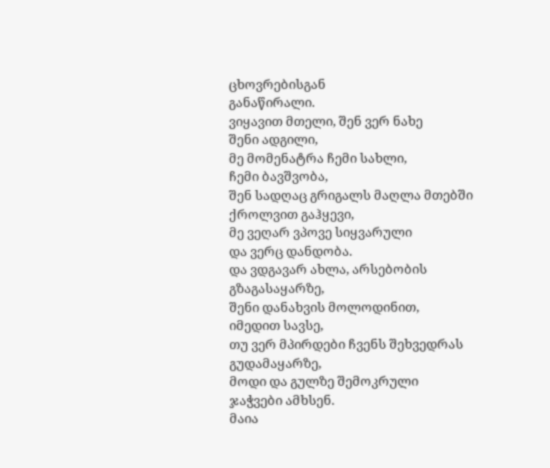ცხოვრებისგან
განაწირალი.
ვიყავით მთელი, შენ ვერ ნახე
შენი ადგილი,
მე მომენატრა ჩემი სახლი,
ჩემი ბავშვობა,
შენ სადღაც გრიგალს მაღლა მთებში
ქროლვით გაჰყევი,
მე ვეღარ ვპოვე სიყვარული
და ვერც დანდობა.
და ვდგავარ ახლა, არსებობის
გზაგასაყარზე,
შენი დანახვის მოლოდინით,
იმედით სავსე,
თუ ვერ მპირდები ჩვენს შეხვედრას
გუდამაყარზე,
მოდი და გულზე შემოკრული
ჯაჭვები ამხსენ.
მაია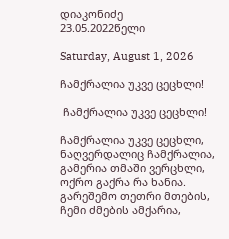დიაკონიძე
23.05.2022წელი

Saturday, August 1, 2026

ჩამქრალია უკვე ცეცხლი!

 ჩამქრალია უკვე ცეცხლი!

ჩამქრალია უკვე ცეცხლი,
ნაღვერდალიც ჩამქრალია,
გამერია თმაში ვერცხლი,
ოქრო გაქრა რა ხანია.
გარეშემო თეთრი მთების,
ჩემი ძმების ამქარია,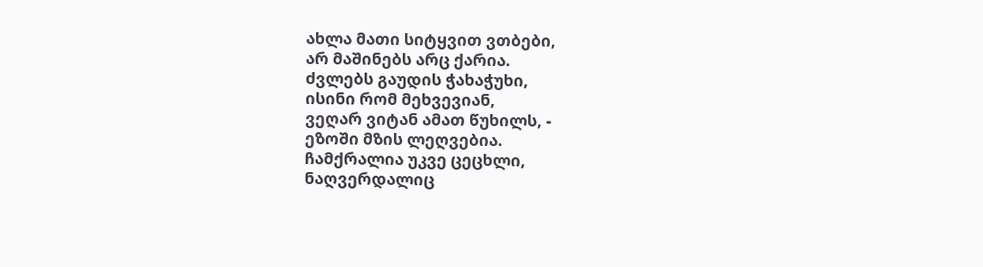ახლა მათი სიტყვით ვთბები,
არ მაშინებს არც ქარია.
ძვლებს გაუდის ჭახაჭუხი,
ისინი რომ მეხვევიან,
ვეღარ ვიტან ამათ წუხილს, -
ეზოში მზის ლეღვებია.
ჩამქრალია უკვე ცეცხლი,
ნაღვერდალიც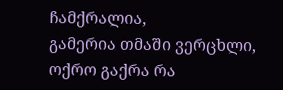ჩამქრალია,
გამერია თმაში ვერცხლი,
ოქრო გაქრა რა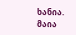ხანია.
მაია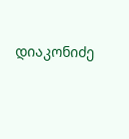დიაკონიძე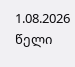1.08.2026 წელი